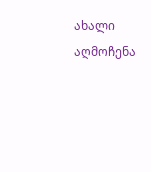ახალი აღმოჩენა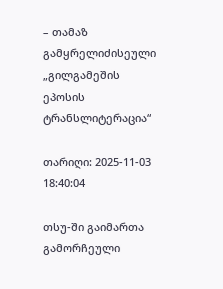– თამაზ გამყრელიძისეული „გილგამეშის ეპოსის ტრანსლიტერაცია“

თარიღი: 2025-11-03 18:40:04

თსუ-ში გაიმართა გამორჩეული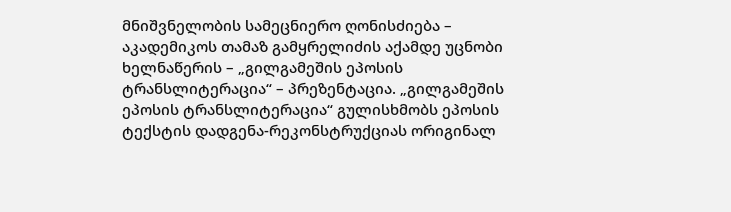მნიშვნელობის სამეცნიერო ღონისძიება – აკადემიკოს თამაზ გამყრელიძის აქამდე უცნობი ხელნაწერის – „გილგამეშის ეპოსის ტრანსლიტერაცია“ – პრეზენტაცია. „გილგამეშის ეპოსის ტრანსლიტერაცია“ გულისხმობს ეპოსის ტექსტის დადგენა-რეკონსტრუქციას ორიგინალ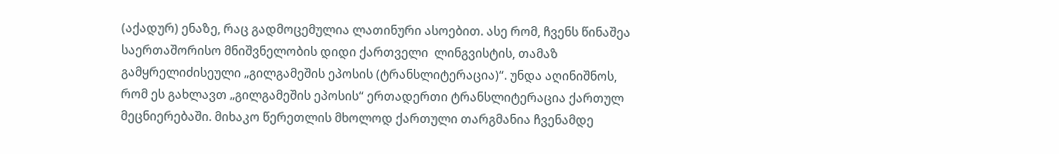(აქადურ) ენაზე, რაც გადმოცემულია ლათინური ასოებით. ასე რომ, ჩვენს წინაშეა საერთაშორისო მნიშვნელობის დიდი ქართველი  ლინგვისტის, თამაზ გამყრელიძისეული „გილგამეშის ეპოსის (ტრანსლიტერაცია)“. უნდა აღინიშნოს, რომ ეს გახლავთ „გილგამეშის ეპოსის“ ერთადერთი ტრანსლიტერაცია ქართულ მეცნიერებაში. მიხაკო წერეთლის მხოლოდ ქართული თარგმანია ჩვენამდე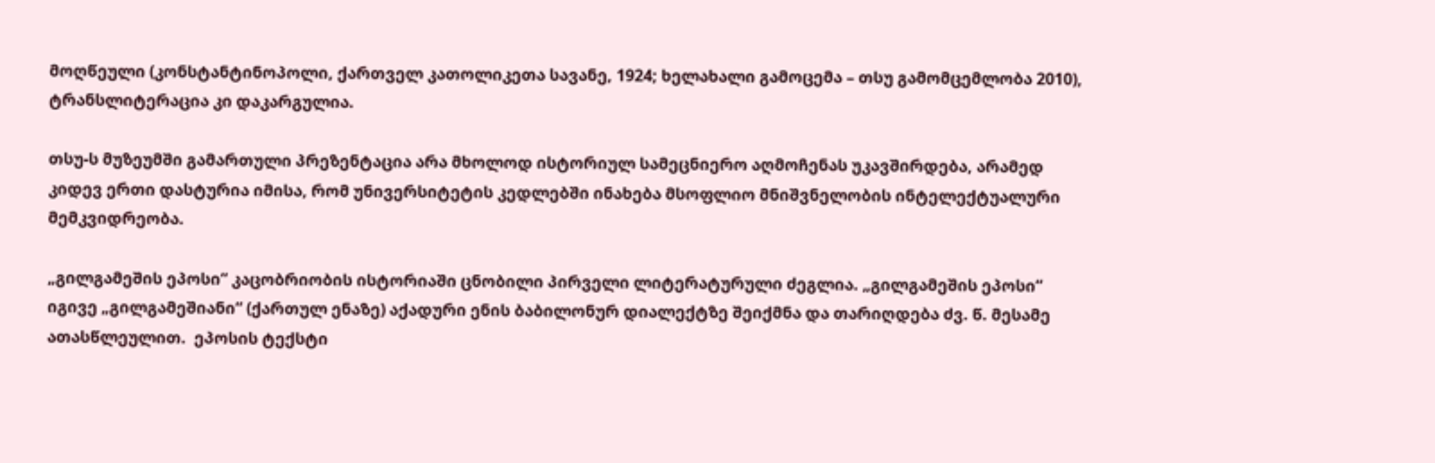მოღწეული (კონსტანტინოპოლი, ქართველ კათოლიკეთა სავანე, 1924; ხელახალი გამოცემა – თსუ გამომცემლობა 2010), ტრანსლიტერაცია კი დაკარგულია.

თსუ-ს მუზეუმში გამართული პრეზენტაცია არა მხოლოდ ისტორიულ სამეცნიერო აღმოჩენას უკავშირდება, არამედ კიდევ ერთი დასტურია იმისა, რომ უნივერსიტეტის კედლებში ინახება მსოფლიო მნიშვნელობის ინტელექტუალური მემკვიდრეობა.

„გილგამეშის ეპოსი“ კაცობრიობის ისტორიაში ცნობილი პირველი ლიტერატურული ძეგლია. „გილგამეშის ეპოსი“ იგივე „გილგამეშიანი“ (ქართულ ენაზე) აქადური ენის ბაბილონურ დიალექტზე შეიქმნა და თარიღდება ძვ. წ. მესამე ათასწლეულით.  ეპოსის ტექსტი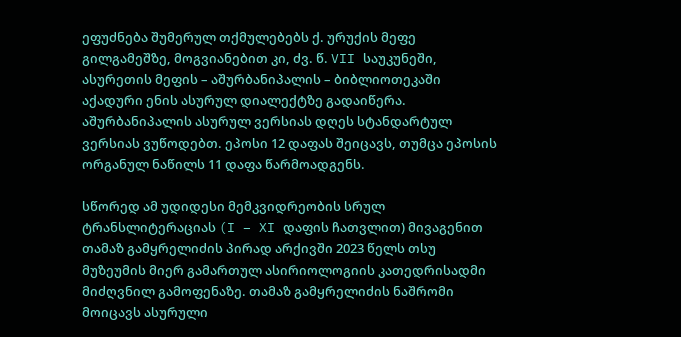ეფუძნება შუმერულ თქმულებებს ქ. ურუქის მეფე გილგამეშზე, მოგვიანებით კი, ძვ. წ. VII საუკუნეში, ასურეთის მეფის – აშურბანიპალის – ბიბლიოთეკაში აქადური ენის ასურულ დიალექტზე გადაიწერა. აშურბანიპალის ასურულ ვერსიას დღეს სტანდარტულ ვერსიას ვუწოდებთ. ეპოსი 12 დაფას შეიცავს, თუმცა ეპოსის ორგანულ ნაწილს 11 დაფა წარმოადგენს.

სწორედ ამ უდიდესი მემკვიდრეობის სრულ ტრანსლიტერაციას (I – XI დაფის ჩათვლით) მივაგენით თამაზ გამყრელიძის პირად არქივში 2023 წელს თსუ მუზეუმის მიერ გამართულ ასირიოლოგიის კათედრისადმი მიძღვნილ გამოფენაზე. თამაზ გამყრელიძის ნაშრომი მოიცავს ასურული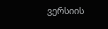ვერსიის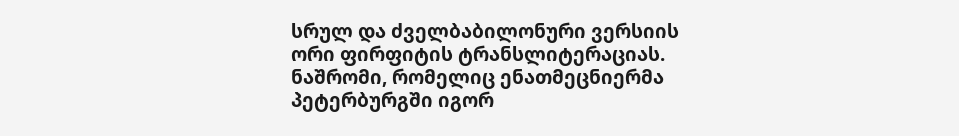სრულ და ძველბაბილონური ვერსიის ორი ფირფიტის ტრანსლიტერაციას. ნაშრომი, რომელიც ენათმეცნიერმა პეტერბურგში იგორ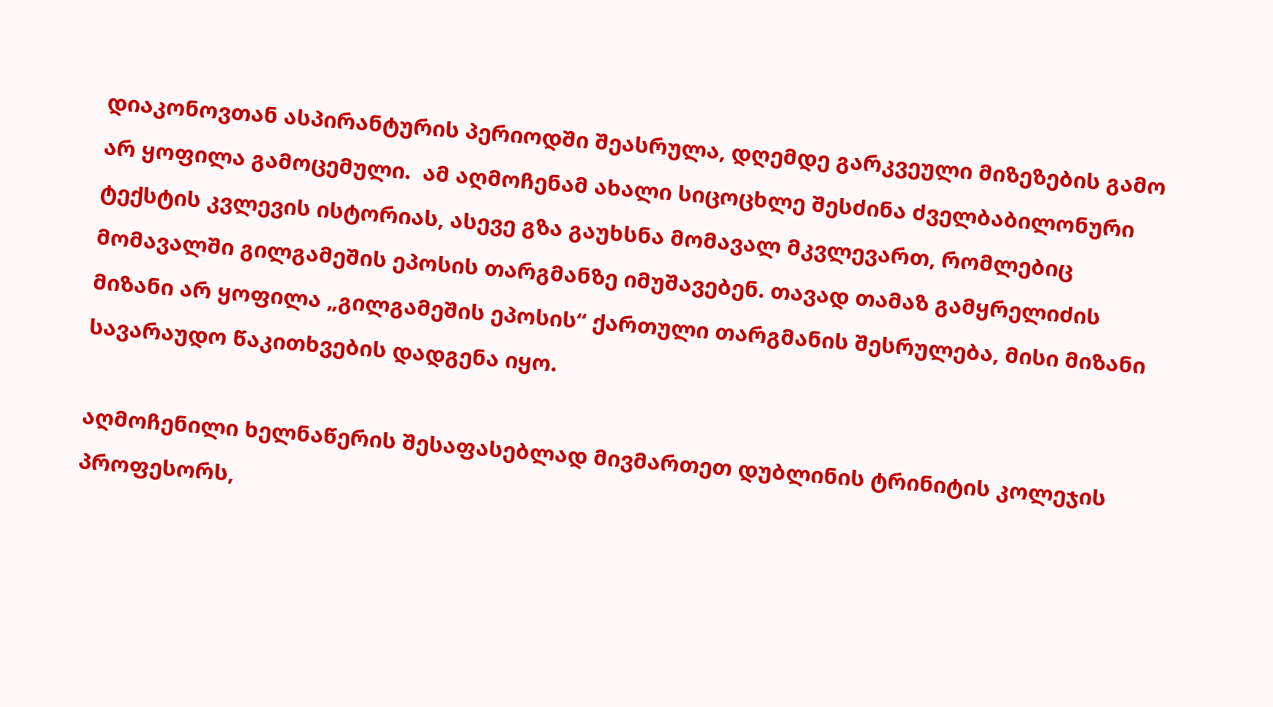დიაკონოვთან ასპირანტურის პერიოდში შეასრულა, დღემდე გარკვეული მიზეზების გამო  არ ყოფილა გამოცემული.  ამ აღმოჩენამ ახალი სიცოცხლე შესძინა ძველბაბილონური ტექსტის კვლევის ისტორიას, ასევე გზა გაუხსნა მომავალ მკვლევართ, რომლებიც მომავალში გილგამეშის ეპოსის თარგმანზე იმუშავებენ. თავად თამაზ გამყრელიძის მიზანი არ ყოფილა „გილგამეშის ეპოსის“ ქართული თარგმანის შესრულება, მისი მიზანი სავარაუდო წაკითხვების დადგენა იყო.

აღმოჩენილი ხელნაწერის შესაფასებლად მივმართეთ დუბლინის ტრინიტის კოლეჯის  პროფესორს,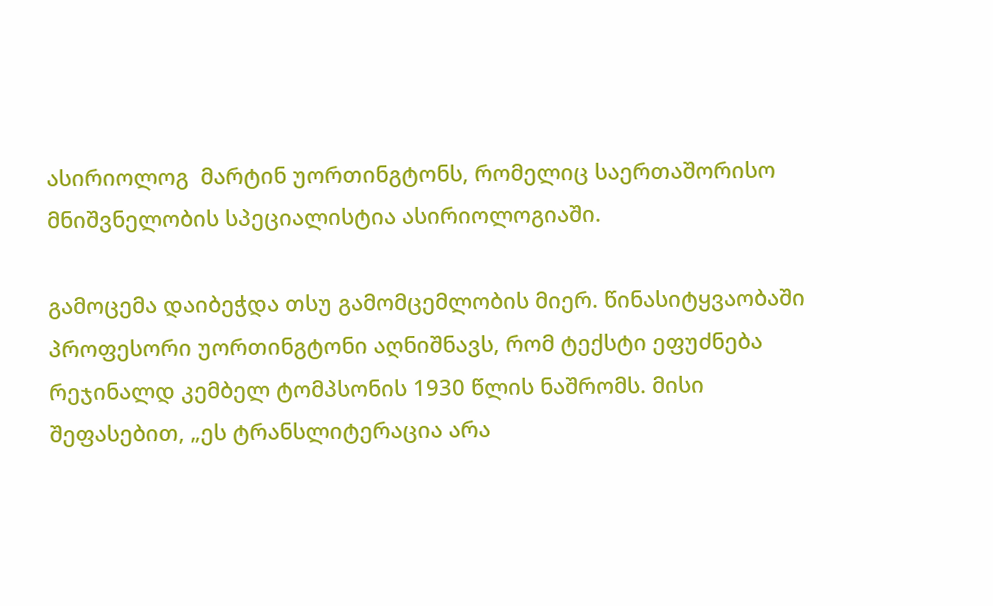ასირიოლოგ  მარტინ უორთინგტონს, რომელიც საერთაშორისო მნიშვნელობის სპეციალისტია ასირიოლოგიაში.

გამოცემა დაიბეჭდა თსუ გამომცემლობის მიერ. წინასიტყვაობაში პროფესორი უორთინგტონი აღნიშნავს, რომ ტექსტი ეფუძნება  რეჯინალდ კემბელ ტომპსონის 1930 წლის ნაშრომს. მისი შეფასებით, „ეს ტრანსლიტერაცია არა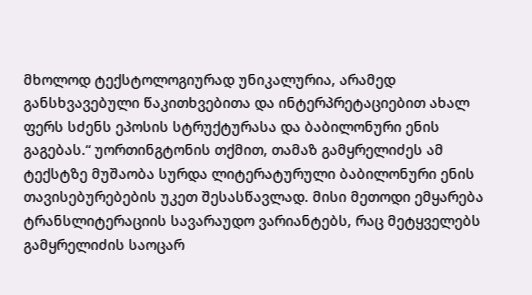მხოლოდ ტექსტოლოგიურად უნიკალურია, არამედ განსხვავებული წაკითხვებითა და ინტერპრეტაციებით ახალ ფერს სძენს ეპოსის სტრუქტურასა და ბაბილონური ენის გაგებას.“ უორთინგტონის თქმით, თამაზ გამყრელიძეს ამ ტექსტზე მუშაობა სურდა ლიტერატურული ბაბილონური ენის თავისებურებების უკეთ შესასწავლად. მისი მეთოდი ემყარება ტრანსლიტერაციის სავარაუდო ვარიანტებს, რაც მეტყველებს გამყრელიძის საოცარ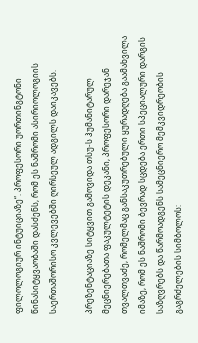ფილოლოგიურ ინტუიციაზე“. პროფესორი უორთინგტონი წინასიტყვაობაში დასძენს, რომ ეს ნაშრომი ასირიოლოგიის საერთაშორისო კვლევებში ღირსეულ ადგილს დაიკავებს.

პრეზენტაციაზე სიტყვით გამოვიდა თსუ-ს ჰუმანიტარულ მეცნიერებათა ფაკულტეტის დეკანი, პროფესორი დარეჯან თვალთვაძე, რომელმაც განსაკუთრებული ყურადღება გაამახვილა იმაზე, რომ ეს ნაშრომი ბევრად სცდება ერთი სპეციალური დარგის საზღვრებს და წარმოადგენს სამეცნიერო მემკვიდრეობის გაგრძელების სიმბოლოს: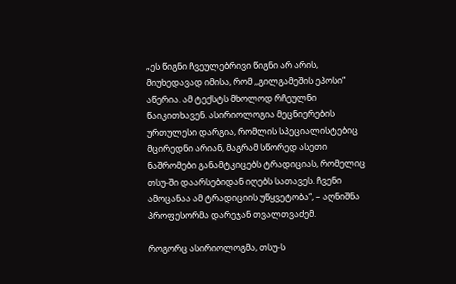„ეს წიგნი ჩვეულებრივი წიგნი არ არის, მიუხედავად იმისა, რომ ,,გილგამეშის ეპოსი“ აწერია. ამ ტექსტს მხოლოდ რჩეულნი წაიკითხავენ. ასირიოლოგია მეცნიერების ურთულესი დარგია, რომლის სპეციალისტებიც მცირედნი არიან, მაგრამ სწორედ ასეთი ნაშრომები განამტკიცებს ტრადიციას, რომელიც თსუ-ში დაარსებიდან იღებს სათავეს. ჩვენი ამოცანაა ამ ტრადიციის უწყვეტობა“, – აღნიშნა პროფესორმა დარეჯან თვალთვაძემ.

როგორც ასირიოლოგმა, თსუ-ს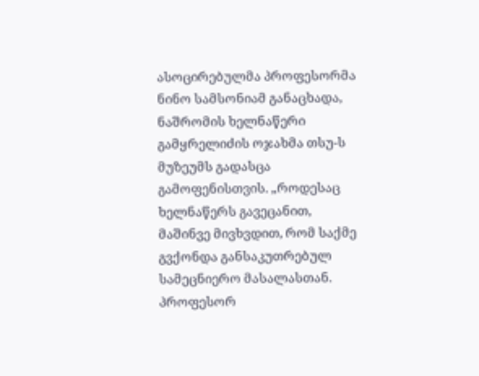ასოცირებულმა პროფესორმა ნინო სამსონიამ განაცხადა, ნაშრომის ხელნაწერი გამყრელიძის ოჯახმა თსუ-ს მუზეუმს გადასცა გამოფენისთვის. „როდესაც ხელნაწერს გავეცანით, მაშინვე მივხვდით, რომ საქმე გვქონდა განსაკუთრებულ სამეცნიერო მასალასთან. პროფესორ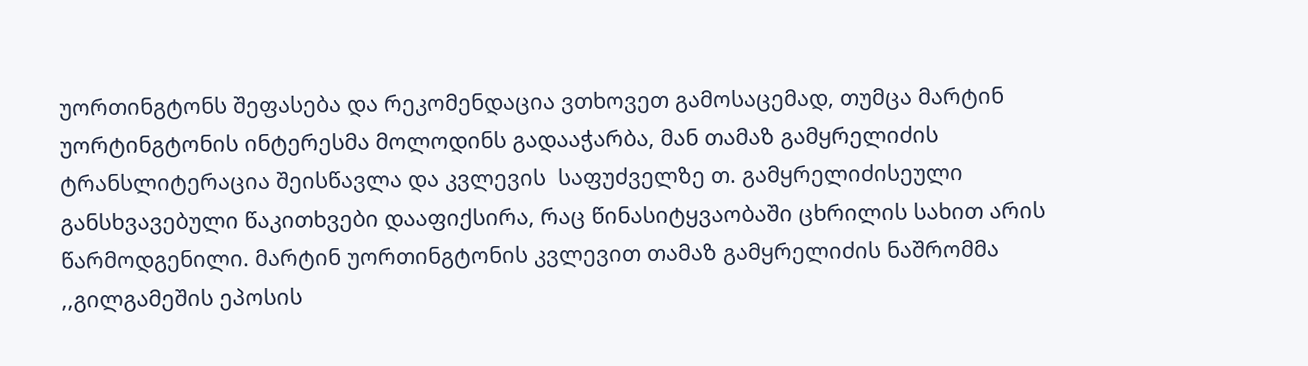უორთინგტონს შეფასება და რეკომენდაცია ვთხოვეთ გამოსაცემად, თუმცა მარტინ უორტინგტონის ინტერესმა მოლოდინს გადააჭარბა, მან თამაზ გამყრელიძის ტრანსლიტერაცია შეისწავლა და კვლევის  საფუძველზე თ. გამყრელიძისეული განსხვავებული წაკითხვები დააფიქსირა, რაც წინასიტყვაობაში ცხრილის სახით არის წარმოდგენილი. მარტინ უორთინგტონის კვლევით თამაზ გამყრელიძის ნაშრომმა ,,გილგამეშის ეპოსის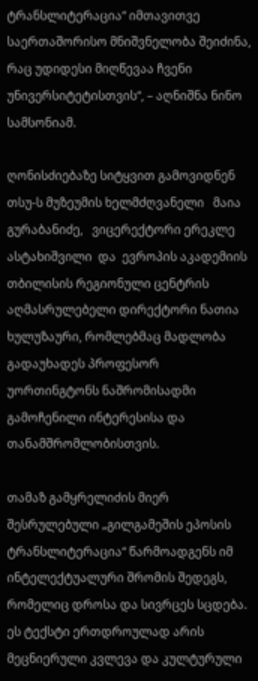ტრანსლიტერაცია“ იმთავითვე საერთაშორისო მნიშვნელობა შეიძინა, რაც უდიდესი მიღწევაა ჩვენი უნივერსიტეტისთვის“, – აღნიშნა ნინო სამსონიამ.

ღონისძიებაზე სიტყვით გამოვიდნენ თსუ-ს მუზეუმის ხელმძღვანელი   მაია  გურაბანიძე,   ვიცერექტორი ერეკლე ასტახიშვილი  და  ევროპის აკადემიის თბილისის რეგიონული ცენტრის აღმასრულებელი დირექტორი ნათია  ხულუზაური, რომლებმაც მადლობა გადაუხადეს პროფესორ უორთინგტონს ნაშრომისადმი გამოჩენილი ინტერესისა და თანამშრომლობისთვის.

თამაზ გამყრელიძის მიერ შესრულებული „გილგამეშის ეპოსის ტრანსლიტერაცია“ წარმოადგენს იმ ინტელექტუალური შრომის შედეგს, რომელიც დროსა და სივრცეს სცდება. ეს ტექსტი ერთდროულად არის მეცნიერული კვლევა და კულტურული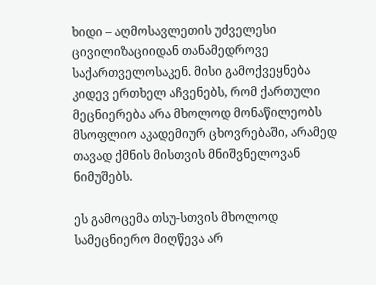ხიდი – აღმოსავლეთის უძველესი ცივილიზაციიდან თანამედროვე საქართველოსაკენ. მისი გამოქვეყნება კიდევ ერთხელ აჩვენებს, რომ ქართული მეცნიერება არა მხოლოდ მონაწილეობს მსოფლიო აკადემიურ ცხოვრებაში, არამედ თავად ქმნის მისთვის მნიშვნელოვან ნიმუშებს.

ეს გამოცემა თსუ-სთვის მხოლოდ სამეცნიერო მიღწევა არ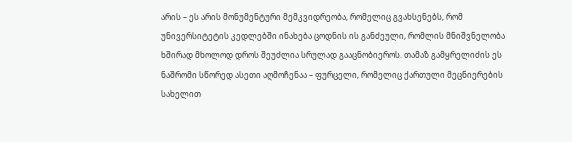არის – ეს არის მონუმენტური მემკვიდრეობა, რომელიც გვახსენებს, რომ უნივერსიტეტის კედლებში ინახება ცოდნის ის განძეული, რომლის მნიშვნელობა ხშირად მხოლოდ დროს შეუძლია სრულად გააცნობიეროს. თამაზ გამყრელიძის ეს ნაშრომი სწორედ ასეთი აღმოჩენაა – ფურცელი, რომელიც ქართული მეცნიერების სახელით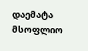დაემატა მსოფლიო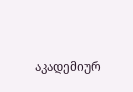აკადემიურ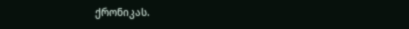ქრონიკას.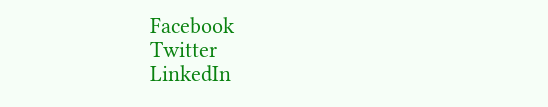Facebook
Twitter
LinkedIn